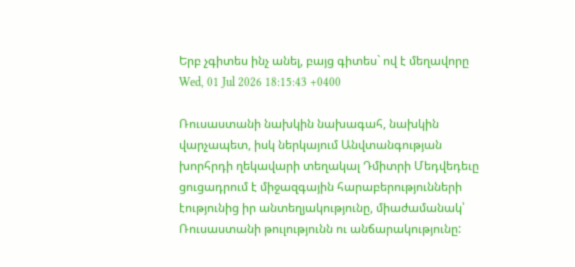Երբ չգիտես ինչ անել, բայց գիտես` ով է մեղավորը
Wed, 01 Jul 2026 18:15:43 +0400

Ռուսաստանի նախկին նախագահ, նախկին վարչապետ, իսկ ներկայում Անվտանգության խորհրդի ղեկավարի տեղակալ Դմիտրի Մեդվեդեւը ցուցադրում է միջազգային հարաբերությունների էությունից իր անտեղյակությունը, միաժամանակ՝ Ռուսաստանի թուլությունն ու անճարակությունը: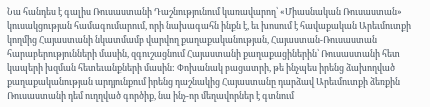Նա հանդես է գալիս Ռուսաստանի Դաշնությունում կառավարող՝ «Միասնական Ռուսաստան» կուսակցության համագումարում, որի նախագահն ինքն է, եւ խոսում է հավաքական Արեւմուտքի կողմից Հայաստանի նկատմամբ վարվող քաղաքականության, Հայաստան-Ռուսաստան հարաբերությունների մասին, զգուշացնում Հայաստանի քաղաքացիներին՝ Ռուսաստանի հետ կապերի խզման հետեւանքների մասին: Փոխանակ բացատրի, թե ինչպես իրենց ձախողված քաղաքականության արդյունքում իրենց դաշնակից Հայաստանը դարձավ Արեւմուտքի ձեռքին Ռուսաստանի դեմ ուղղված գործիք, նա ինչ-որ մեղավորներ է գտնում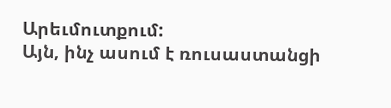Արեւմուտքում:
Այն, ինչ ասում է ռուսաստանցի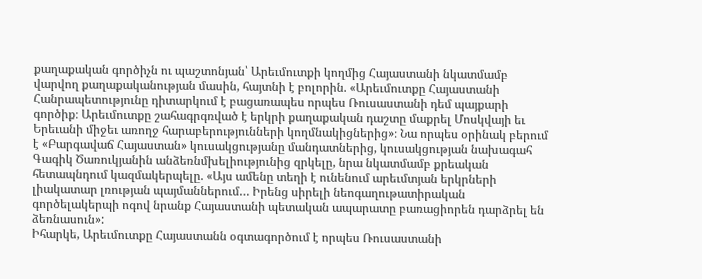քաղաքական գործիչն ու պաշտոնյան՝ Արեւմուտքի կողմից Հայաստանի նկատմամբ վարվող քաղաքականության մասին, հայտնի է բոլորին. «Արեւմուտքը Հայաստանի Հանրապետությունը դիտարկում է բացառապես որպես Ռուսաստանի դեմ պայքարի գործիք։ Արեւմուտքը շահագրգռված է երկրի քաղաքական դաշտը մաքրել Մոսկվայի եւ Երեւանի միջեւ առողջ հարաբերությունների կողմնակիցներից»։ Նա որպես օրինակ բերում է «Բարգավաճ Հայաստան» կուսակցությանը մանդատներից, կուսակցության նախագահ Գագիկ Ծառուկյանին անձեռնմխելիությունից զրկելը, նրա նկատմամբ քրեական հետապնդում կազմակերպելը. «Այս ամենը տեղի է ունենում արեւմտյան երկրների լիակատար լռության պայմաններում… Իրենց սիրելի նեոգաղութատիրական գործելակերպի ոգով նրանք Հայաստանի պետական ապարատը բառացիորեն դարձրել են ձեռնասուն»:
Իհարկե, Արեւմուտքը Հայաստանն օգտագործում է որպես Ռուսաստանի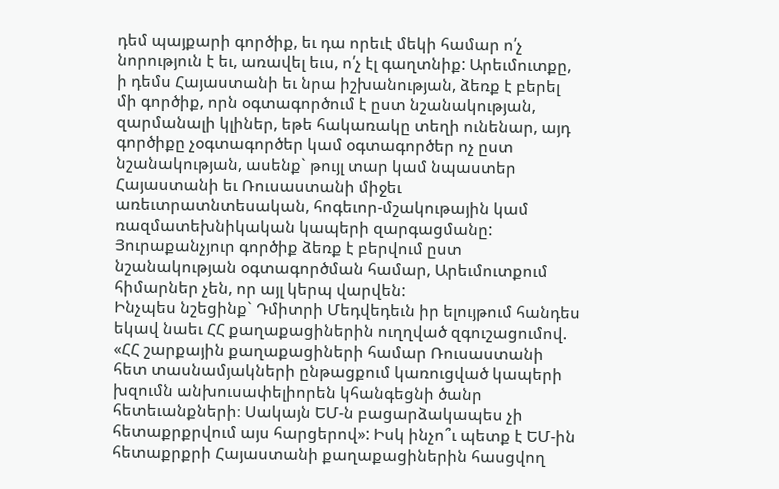դեմ պայքարի գործիք, եւ դա որեւէ մեկի համար ո՛չ նորություն է եւ, առավել եւս, ո՛չ էլ գաղտնիք: Արեւմուտքը, ի դեմս Հայաստանի եւ նրա իշխանության, ձեռք է բերել մի գործիք, որն օգտագործում է ըստ նշանակության, զարմանալի կլիներ, եթե հակառակը տեղի ունենար, այդ գործիքը չօգտագործեր կամ օգտագործեր ոչ ըստ նշանակության, ասենք` թույլ տար կամ նպաստեր Հայաստանի եւ Ռուսաստանի միջեւ առեւտրատնտեսական, հոգեւոր-մշակութային կամ ռազմատեխնիկական կապերի զարգացմանը: Յուրաքանչյուր գործիք ձեռք է բերվում ըստ նշանակության օգտագործման համար, Արեւմուտքում հիմարներ չեն, որ այլ կերպ վարվեն:
Ինչպես նշեցինք` Դմիտրի Մեդվեդեւն իր ելույթում հանդես եկավ նաեւ ՀՀ քաղաքացիներին ուղղված զգուշացումով. «ՀՀ շարքային քաղաքացիների համար Ռուսաստանի հետ տասնամյակների ընթացքում կառուցված կապերի խզումն անխուսափելիորեն կհանգեցնի ծանր հետեւանքների։ Սակայն ԵՄ-ն բացարձակապես չի հետաքրքրվում այս հարցերով»: Իսկ ինչո՞ւ պետք է ԵՄ-ին հետաքրքրի Հայաստանի քաղաքացիներին հասցվող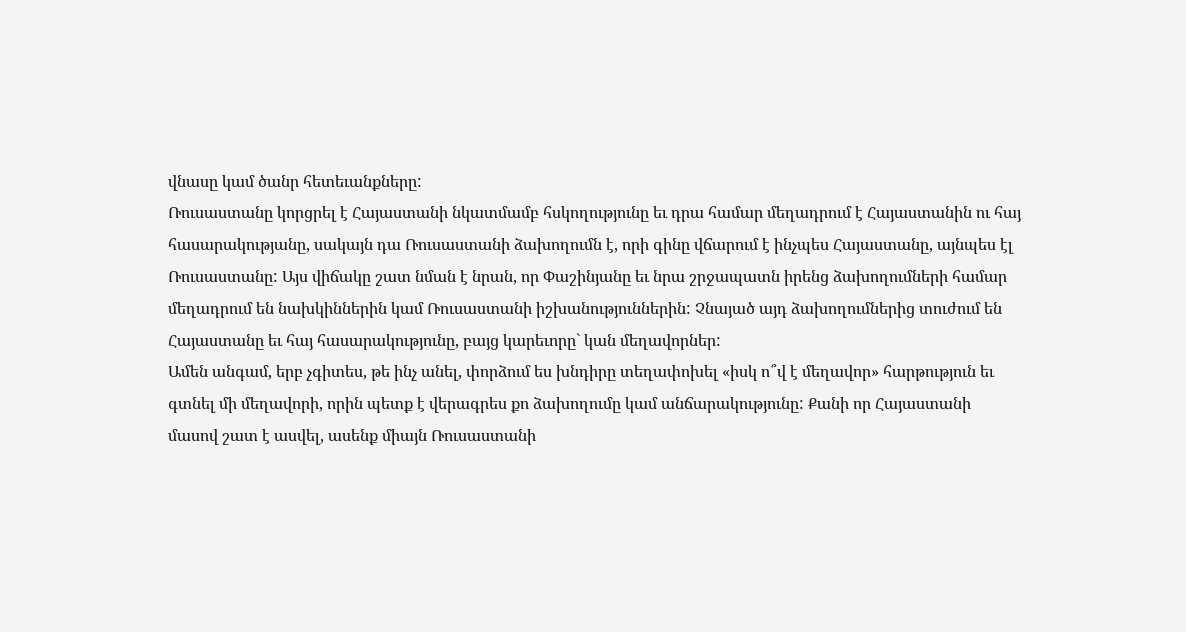վնասը կամ ծանր հետեւանքները:
Ռուսաստանը կորցրել է Հայաստանի նկատմամբ հսկողությունը եւ դրա համար մեղադրում է Հայաստանին ու հայ հասարակությանը, սակայն դա Ռուսաստանի ձախողումն է, որի գինը վճարում է ինչպես Հայաստանը, այնպես էլ Ռուսաստանը: Այս վիճակը շատ նման է նրան, որ Փաշինյանը եւ նրա շրջապատն իրենց ձախողումների համար մեղադրում են նախկիններին կամ Ռուսաստանի իշխանություններին: Չնայած այդ ձախողումներից տուժում են Հայաստանը եւ հայ հասարակությունը, բայց կարեւորը` կան մեղավորներ:
Ամեն անգամ, երբ չգիտես, թե ինչ անել, փորձում ես խնդիրը տեղափոխել «իսկ ո՞վ է մեղավոր» հարթություն եւ գտնել մի մեղավորի, որին պետք է վերագրես քո ձախողումը կամ անճարակությունը: Քանի որ Հայաստանի մասով շատ է ասվել, ասենք միայն Ռուսաստանի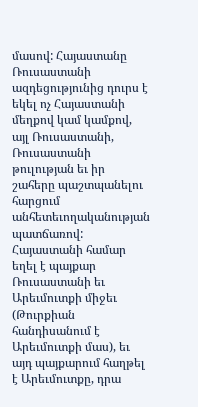մասով: Հայաստանը Ռուսաստանի ազդեցությունից դուրս է եկել ոչ Հայաստանի մեղքով կամ կամքով, այլ Ռուսաստանի, Ռուսաստանի թուլության եւ իր շահերը պաշտպանելու հարցում անհետեւողականության պատճառով: Հայաստանի համար եղել է պայքար Ռուսաստանի եւ Արեւմուտքի միջեւ (Թուրքիան հանդիսանում է Արեւմուտքի մաս), եւ այդ պայքարում հաղթել է Արեւմուտքը, դրա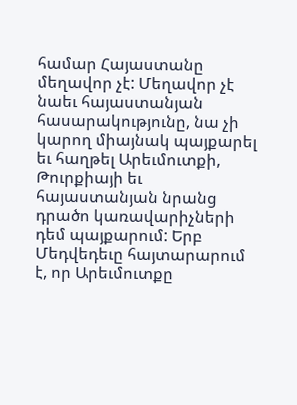համար Հայաստանը մեղավոր չէ: Մեղավոր չէ նաեւ հայաստանյան հասարակությունը, նա չի կարող միայնակ պայքարել եւ հաղթել Արեւմուտքի, Թուրքիայի եւ հայաստանյան նրանց դրածո կառավարիչների դեմ պայքարում: Երբ Մեդվեդեւը հայտարարում է, որ Արեւմուտքը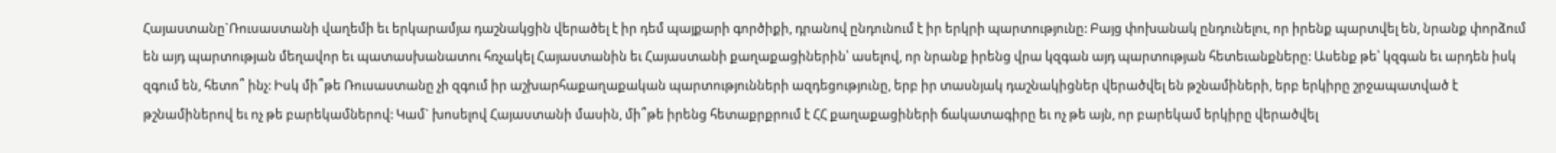Հայաստանը`Ռուսաստանի վաղեմի եւ երկարամյա դաշնակցին վերածել է իր դեմ պայքարի գործիքի, դրանով ընդունում է իր երկրի պարտությունը: Բայց փոխանակ ընդունելու, որ իրենք պարտվել են, նրանք փորձում են այդ պարտության մեղավոր եւ պատասխանատու հռչակել Հայաստանին եւ Հայաստանի քաղաքացիներին՝ ասելով, որ նրանք իրենց վրա կզգան այդ պարտության հետեւանքները: Ասենք թե՝ կզգան եւ արդեն իսկ զգում են, հետո՞ ինչ: Իսկ մի՞թե Ռուսաստանը չի զգում իր աշխարհաքաղաքական պարտությունների ազդեցությունը, երբ իր տասնյակ դաշնակիցներ վերածվել են թշնամիների, երբ երկիրը շրջապատված է թշնամիներով եւ ոչ թե բարեկամներով: Կամ` խոսելով Հայաստանի մասին, մի՞թե իրենց հետաքրքրում է ՀՀ քաղաքացիների ճակատագիրը եւ ոչ թե այն, որ բարեկամ երկիրը վերածվել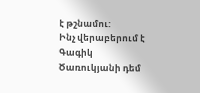է թշնամու:
Ինչ վերաբերում է Գագիկ Ծառուկյանի դեմ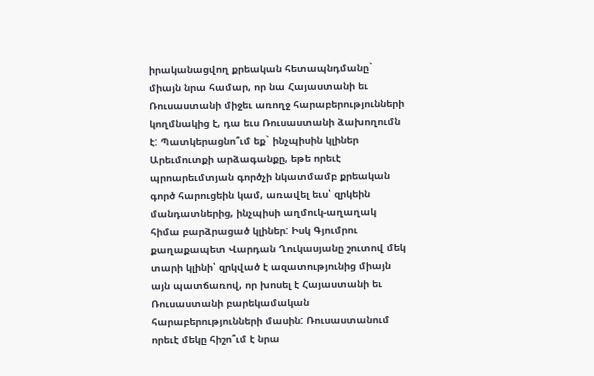իրականացվող քրեական հետապնդմանը` միայն նրա համար, որ նա Հայաստանի եւ Ռուսաստանի միջեւ առողջ հարաբերությունների կողմնակից է, դա եւս Ռուսաստանի ձախողումն է: Պատկերացնո՞ւմ եք` ինչպիսին կլիներ Արեւմուտքի արձագանքը, եթե որեւէ պրոարեւմտյան գործչի նկատմամբ քրեական գործ հարուցեին կամ, առավել եւս՝ զրկեին մանդատներից, ինչպիսի աղմուկ-աղաղակ հիմա բարձրացած կլիներ: Իսկ Գյումրու քաղաքապետ Վարդան Ղուկասյանը շուտով մեկ տարի կլինի՝ զրկված է ազատությունից միայն այն պատճառով, որ խոսել է Հայաստանի եւ Ռուսաստանի բարեկամական հարաբերությունների մասին: Ռուսաստանում որեւէ մեկը հիշո՞ւմ է նրա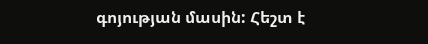գոյության մասին: Հեշտ է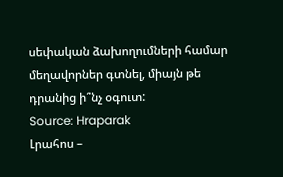սեփական ձախողումների համար մեղավորներ գտնել, միայն թե դրանից ի՞նչ օգուտ:
Source: Hraparak
Լրահոս –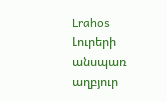Lrahos Լուրերի անսպառ աղբյուր